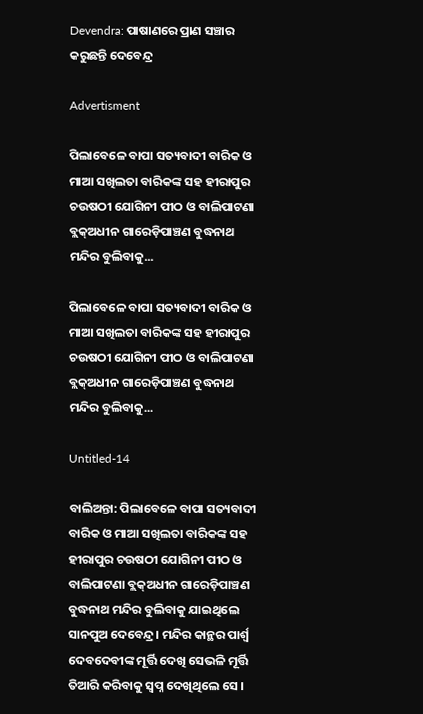Devendra: ପାଷାଣରେ ପ୍ରାଣ ସଞ୍ଚାର କରୁଛନ୍ତି ଦେବେନ୍ଦ୍ର

Advertisment

ପିଲାବେଳେ ବାପା ସତ୍ୟବାଦୀ ବାରିକ ଓ ମାଆ ସଖିଲତା ବାରିକଙ୍କ ସହ ହୀରାପୁର ଚଉଷଠୀ ଯୋଗିନୀ ପୀଠ ଓ ବାଲିପାଟଣା ବ୍ଲକ୍‌ଅଧୀନ ଗାରେଡ଼ିପାଞ୍ଚଣ ବୁଦ୍ଧନାଥ ମନ୍ଦିର ବୁଲିବାକୁ...

ପିଲାବେଳେ ବାପା ସତ୍ୟବାଦୀ ବାରିକ ଓ ମାଆ ସଖିଲତା ବାରିକଙ୍କ ସହ ହୀରାପୁର ଚଉଷଠୀ ଯୋଗିନୀ ପୀଠ ଓ ବାଲିପାଟଣା ବ୍ଲକ୍‌ଅଧୀନ ଗାରେଡ଼ିପାଞ୍ଚଣ ବୁଦ୍ଧନାଥ ମନ୍ଦିର ବୁଲିବାକୁ...

Untitled-14

ବାଲିଅନ୍ତା: ପିଲାବେଳେ ବାପା ସତ୍ୟବାଦୀ ବାରିକ ଓ ମାଆ ସଖିଲତା ବାରିକଙ୍କ ସହ ହୀରାପୁର ଚଉଷଠୀ ଯୋଗିନୀ ପୀଠ ଓ ବାଲିପାଟଣା ବ୍ଲକ୍‌ଅଧୀନ ଗାରେଡ଼ିପାଞ୍ଚଣ ବୁଦ୍ଧନାଥ ମନ୍ଦିର ବୁଲିବାକୁ ଯାଇଥିଲେ ସାନପୁଅ ଦେବେନ୍ଦ୍ର। ମନ୍ଦିର କାନ୍ଥର ପାର୍ଶ୍ବ ଦେବଦେବୀଙ୍କ ମୂର୍ତ୍ତି ଦେଖି ସେଭଳି ମୂର୍ତ୍ତି ତିଆରି କରିବାକୁ ସ୍ବପ୍ନ ଦେଖିଥିଲେ ସେ ।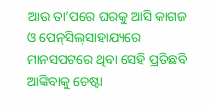ଆଉ ତା’ପରେ ଘରକୁ ଆସି କାଗଜ ଓ ପେନ୍‌ସିଲ୍‌ସାହାଯ୍ୟରେ ମାନସପଟରେ ଥିବା ସେହି ପ୍ରତିଛବି ଆଙ୍କିବାକୁ ଚେଷ୍ଟା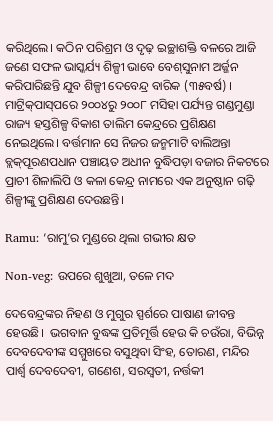କରିଥିଲେ। କଠିନ ପରିଶ୍ରମ ଓ ଦୃଢ଼ ଇଚ୍ଛାଶକ୍ତି ବଳରେ ଆଜି ଜଣେ ସଫଳ ଭାସ୍କର୍ଯ୍ୟ ଶିଳ୍ପୀ ଭାବେ ବେଶ୍‌ସୁନାମ ଅର୍ଜ୍ଜନ କରିପାରିଛନ୍ତି ଯୁବ ଶିଳ୍ପୀ ଦେବେନ୍ଦ୍ର ବାରିକ (୩୫ବର୍ଷ) । ମାଟ୍ରିକ୍‌ପାସ୍‌ପରେ ୨୦୦୪ରୁ ୨୦୦୮ ମସିହା ପର୍ଯ୍ୟନ୍ତ ଗଣ୍ଡମୁଣ୍ଡା ରାଜ୍ୟ ହସ୍ତଶିଳ୍ପ ବିକାଶ ତାଲିମ କେନ୍ଦ୍ରରେ ପ୍ରଶିକ୍ଷଣ ନେଇଥିଲେ। ବର୍ତ୍ତମାନ ସେ ନିଜର ଜନ୍ମମାଟି ବାଲିଅନ୍ତା ବ୍ଲକ୍‌ପୂରଣପଧାନ ପଞ୍ଚାୟତ ଅଧୀନ ବୁଦ୍ଧିପଡ଼ା ବଜାର ନିକଟରେ ପ୍ରାଚୀ ଶିଳାଲିପି ଓ କଳା କେନ୍ଦ୍ର ନାମରେ ଏକ ଅନୁଷ୍ଠାନ ଗଢ଼ି ଶିଳ୍ପୀଙ୍କୁ ପ୍ରଶିକ୍ଷଣ ଦେଉଛନ୍ତି।

Ramu: ‘ରାମୁ’ର ମୁଣ୍ଡରେ ଥିଲା ଗଭୀର କ୍ଷତ

Non-veg: ଉପରେ ଶୁଖୁଆ, ତଳେ ମଦ

ଦେବେନ୍ଦ୍ରଙ୍କର ନିହଣ ଓ ମୁଗୁର ସ୍ପର୍ଶରେ ପାଷାଣ ଜୀବନ୍ତ ହେଉଛି।  ଭଗବାନ ବୁଦ୍ଧଙ୍କ ପ୍ରତିମୂର୍ତ୍ତି ହେଉ କି ଚଉଁରା, ବିଭିନ୍ନ ଦେବଦେବୀଙ୍କ ସମ୍ମୁଖରେ ବସୁଥିବା ସିଂହ, ତୋରଣ, ମନ୍ଦିର ପାର୍ଶ୍ବ ଦେବଦେବୀ, ଗଣେଶ, ସରସ୍ବତୀ, ନର୍ତ୍ତକୀ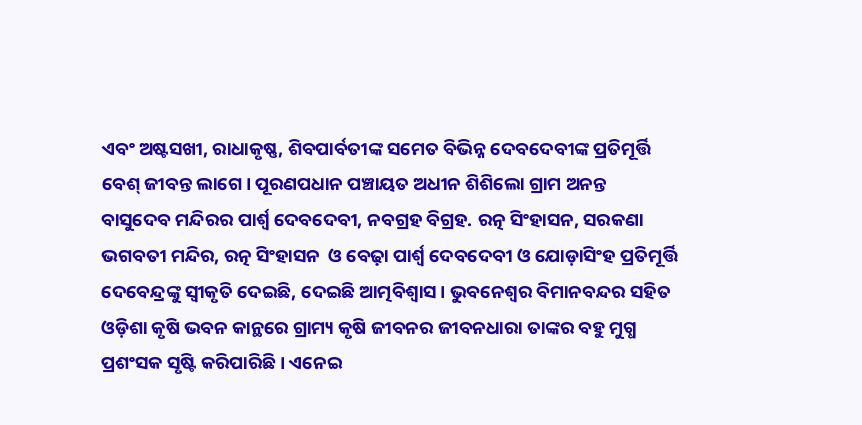ଏବଂ ଅଷ୍ଟସଖୀ, ରାଧାକୃଷ୍ଣ, ଶିବପାର୍ବତୀଙ୍କ ସମେତ ବିଭିନ୍ନ ଦେବଦେବୀଙ୍କ ପ୍ରତିମୂର୍ତ୍ତି ବେଶ୍‌ ଜୀବନ୍ତ ଲାଗେ। ପୂରଣପଧାନ ପଞ୍ଚାୟତ ଅଧୀନ ଶିଶିଲୋ ଗ୍ରାମ ଅନନ୍ତ ବାସୁଦେବ ମନ୍ଦିରର ପାର୍ଶ୍ବ ଦେବଦେବୀ, ନବଗ୍ରହ ବିଗ୍ରହ. ରତ୍ନ ସିଂହାସନ, ସରକଣା ଭଗବତୀ ମନ୍ଦିର, ରତ୍ନ ସିଂହାସନ  ଓ ବେଢ଼ା ପାର୍ଶ୍ବ ଦେବଦେବୀ ଓ ଯୋଡ଼ାସିଂହ ପ୍ରତିମୂର୍ତ୍ତି ଦେବେନ୍ଦ୍ରଙ୍କୁ ସ୍ବୀକୃତି ଦେଇଛି, ଦେଇଛି ଆତ୍ମବିଶ୍ବାସ। ଭୁବନେଶ୍ବର ବିମାନବନ୍ଦର ସହିତ ଓଡ଼ିଶା କୃଷି ଭବନ କାନ୍ଥରେ ଗ୍ରାମ୍ୟ କୃଷି ଜୀବନର ଜୀବନଧାରା ତାଙ୍କର ବହୁ ମୁଗ୍ଧ ପ୍ରଶଂସକ ସୃଷ୍ଟି କରିପାରିଛି। ଏନେଇ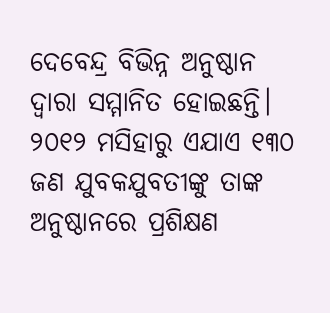ଦେବେନ୍ଦ୍ର ବିଭିନ୍ନ ଅନୁଷ୍ଠାନ ଦ୍ବାରା ସମ୍ମାନିତ ହୋଇଛନ୍ତି। ୨୦୧୨ ମସିହାରୁ ଏଯାଏ ୧୩୦ ଜଣ ଯୁବକଯୁବତୀଙ୍କୁ ତାଙ୍କ ଅନୁଷ୍ଠାନରେ ପ୍ରଶିକ୍ଷଣ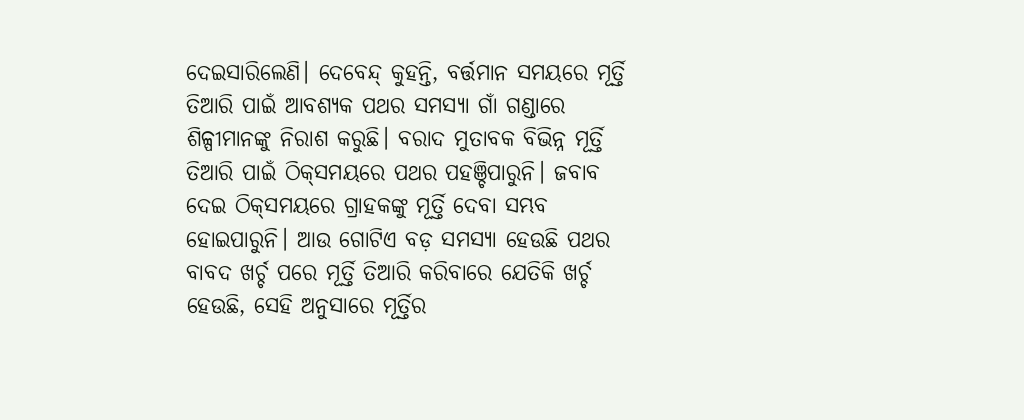ଦେଇସାରିଲେଣି। ଦେବେନ୍ଦ୍ କୁହନ୍ତି, ବର୍ତ୍ତମାନ ସମୟରେ ମୂର୍ତ୍ତି ତିଆରି ପାଇଁ ଆବଶ୍ୟକ ପଥର ସମସ୍ୟା ଗାଁ ଗଣ୍ଡାରେ ଶିଳ୍ପୀମାନଙ୍କୁ ନିରାଶ କରୁଛି। ବରାଦ ମୁତାବକ ବିଭିନ୍ନ ମୂର୍ତ୍ତି ତିଆରି ପାଇଁ ଠିକ୍‌ସମୟରେ ପଥର ପହଞ୍ଚିପାରୁନି। ଜବାବ ଦେଇ ଠିକ୍‌ସମୟରେ ଗ୍ରାହକଙ୍କୁ ମୂର୍ତ୍ତି ଦେବା ସମ୍ଭବ ହୋଇପାରୁନି। ଆଉ ଗୋଟିଏ ବଡ଼ ସମସ୍ୟା ହେଉଛି ପଥର ବାବଦ ଖର୍ଚ୍ଚ ପରେ ମୂର୍ତ୍ତି ତିଆରି କରିବାରେ ଯେତିକି ଖର୍ଚ୍ଚ ହେଉଛି, ସେହି ଅନୁସାରେ ମୂର୍ତ୍ତିର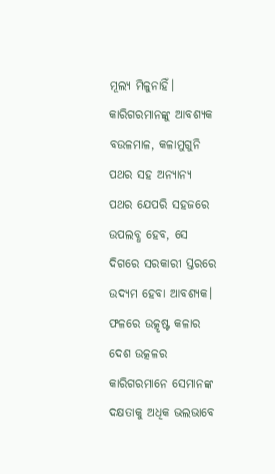ମୂଲ୍ୟ ମିଳୁନାହିଁ। କାରିଗରମାନଙ୍କୁ ଆବଶ୍ୟକ ବଉଳମାଳ, କଳାମୁଗୁନି ପଥର ସହ ଅନ୍ୟାନ୍ୟ ପଥର ଯେପରି ସହଜରେ ଉପଲବ୍ଧ ହେବ, ସେ ଦିଗରେ ସରକାରୀ ସ୍ତରରେ ଉଦ୍ୟମ ହେବା ଆବଶ୍ୟକ। ଫଳରେ ଉତ୍କୃଷ୍ଟ କଳାର ଦେଶ ଉତ୍କଳର କାରିଗରମାନେ ସେମାନଙ୍କ ଦକ୍ଷତାକୁ ଅଧିକ ଭଲଭାବେ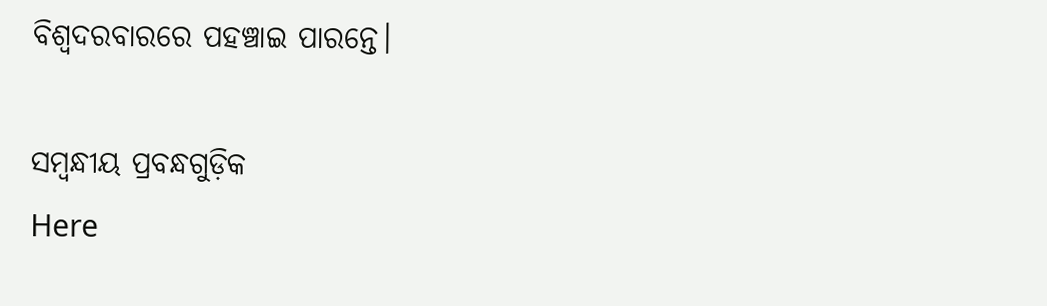ବିଶ୍ବଦରବାରରେ ପହଞ୍ଚାଇ ପାରନ୍ତେ।

ସମ୍ବନ୍ଧୀୟ ପ୍ରବନ୍ଧଗୁଡ଼ିକ
Here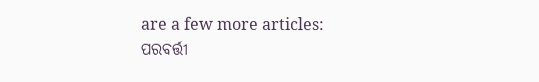are a few more articles:
ପରବର୍ତ୍ତୀ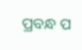ପ୍ରବନ୍ଧ ପ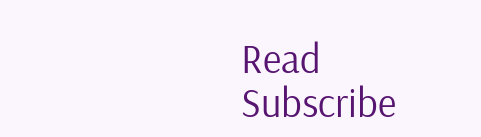Read
Subscribe